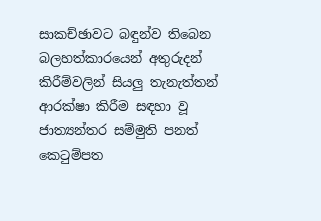සාකච්ඡාවට බඳුන්ව තිබෙන බලහත්කාරයෙන් අතුරුදන් කිරීම්වලින් සියලු තැනැත්තන් ආරක්ෂා කිරීම සඳහා වූ ජාත්‍යන්තර සම්මුති පනත් කෙටුම්පත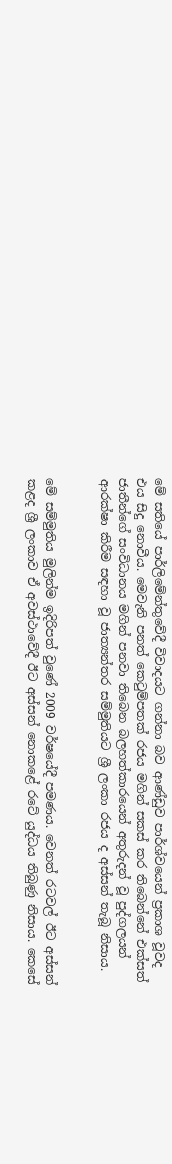මේ සතියේ පාර්ලිමේන්තුවේදී විවාදයට ගන්නා බව ආණ්ඩුව පාර්ශ්වයෙන් ප්‍රකාශ වූවද එය සිදු නොවීය. මෙවැනි පනත් කෙටුම්පතක් රජය මගින් සකස් කර තිබෙන්නේ එක්සත් ජාතීන්ගේ සංවිධානය මගින් පනවා තිබෙන බලහත්කාරයෙන් අතුරුදන් වූ පුද්ගලයන් ආරක්ෂා කිරීම සඳහා වූ ජාත්‍යන්තර සම්මුතියට ශ්‍රී ලංකා රජය ද අස්සන් තැබූ නිසාය.


මේ සම්මුතිය මුලින්ම ඉදිරිපත් වුණේ 2009 වර්ෂයේදී පමණය. වෙනත් රටවල් ඊට අස්සන් කළද ශ්‍රී ලංකාව ඒ අවස්ථාවේදී ඊට අස්සන් නොකළේ රටේ යුද්ධය තිබුණු නිසාය. කෙසේ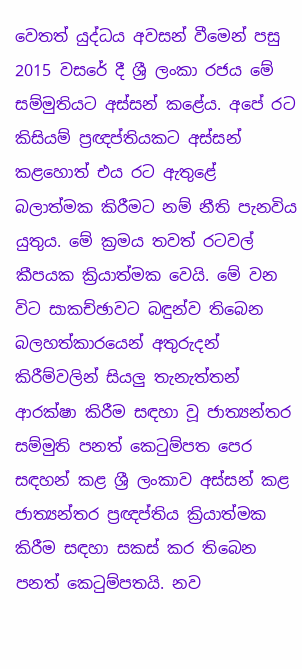වෙතත් යුද්ධය අවසන් වීමෙන් පසු 2015 වසරේ දී ශ්‍රී ලංකා රජය මේ සම්මුතියට අස්සන් කළේය. අපේ රට කිසියම් ප්‍රඥප්තියකට අස්සන් කළහොත් එය රට ඇතුළේ බලාත්මක කිරීමට නම් නීති පැනවිය යුතුය. මේ ක්‍රමය තවත් රටවල් කීපයක ක්‍රියාත්මක වෙයි. මේ වන විට සාකච්ඡාවට බඳුන්ව තිබෙන බලහත්කාරයෙන් අතුරුදන් කිරීම්වලින් සියලු තැනැත්තන් ආරක්ෂා කිරීම සඳහා වූ ජාත්‍යන්තර සම්මුති පනත් කෙටුම්පත පෙර සඳහන් කළ ශ්‍රී ලංකාව අස්සන් කළ ජාත්‍යන්තර ප්‍රඥප්තිය ක්‍රියාත්මක කිරීම සඳහා සකස් කර තිබෙන පනත් කෙටුම්පතයි. නව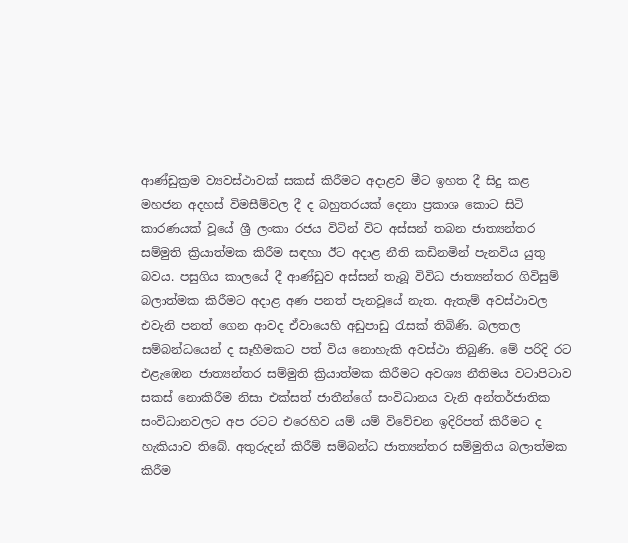ආණ්ඩුක්‍රම ව්‍යවස්ථාවක් සකස් කිරීමට අදාළව මීට ඉහත දී සිදු කළ මහජන අදහස් විමසීම්වල දී ද බහුතරයක් දෙනා ප්‍රකාශ කොට සිටි කාරණයක් වූයේ ශ්‍රී ලංකා රජය විටින් විට අස්සන් තබන ජාත්‍යන්තර සම්මුති ක්‍රියාත්මක කිරීම සඳහා ඊට අදාළ නීති කඩිනමින් පැනවිය යුතු බවය. පසුගිය කාලයේ දී ආණ්ඩුව අස්සන් තැබූ විවිධ ජාත්‍යන්තර ගිවිසුම් බලාත්මක කිරීමට අදාළ අණ පනත් පැනවූයේ නැත. ඇතැම් අවස්ථාවල එවැනි පනත් ගෙන ආවද ඒවායෙහි අඩුපාඩු රැසක් තිබිණි. බලතල සම්බන්ධයෙන් ද සෑහීමකට පත් විය නොහැකි අවස්ථා තිබුණි. මේ පරිදි රට එළැඹෙන ජාත්‍යන්තර සම්මුති ක්‍රියාත්මක කිරීමට අවශ්‍ය නීතිමය වටාපිටාව සකස් නොකිරීම නිසා එක්සත් ජාතීන්ගේ සංවිධානය වැනි අන්තර්ජාතික සංවිධානවලට අප රටට එරෙහිව යම් යම් විවේචන ඉදිරිපත් කිරීමට ද හැකියාව තිබේ. අතුරුදන් කිරීම් සම්බන්ධ ජාත්‍යන්තර සම්මුතිය බලාත්මක කිරීම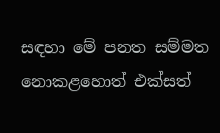සඳහා මේ පනත සම්මත නොකළහොත් එක්සත්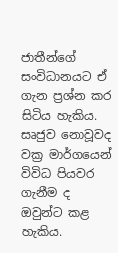ජාතීන්ගේ සංවිධානයට ඒ ගැන ප්‍රශ්න කර සිටිය හැකිය. සෘජුව නොවූවද වක්‍ර මාර්ගයෙන් විවිධ පියවර ගැනීම ද ඔවුන්ට කළ හැකිය.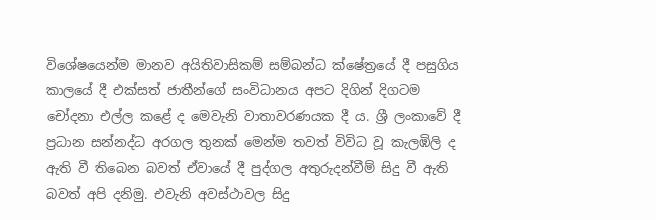විශේෂයෙන්ම මානව අයිතිවාසිකම් සම්බන්ධ ක්ෂේත්‍රයේ දී පසුගිය කාලයේ දී එක්සත් ජාතීන්ගේ සංවිධානය අපට දිගින් දිගටම චෝදනා එල්ල කළේ ද මෙවැනි වාතාවරණයක දී ය. ශ්‍රී ලංකාවේ දී ප්‍රධාන සන්නද්ධ අරගල තුනක් මෙන්ම තවත් විවිධ වූ කැලඹිලි ද ඇති වී තිබෙන බවත් ඒවායේ දී පුද්ගල අතුරුදන්වීම් සිදු වී ඇති බවත් අපි දනිමු. එවැනි අවස්ථාවල සිදු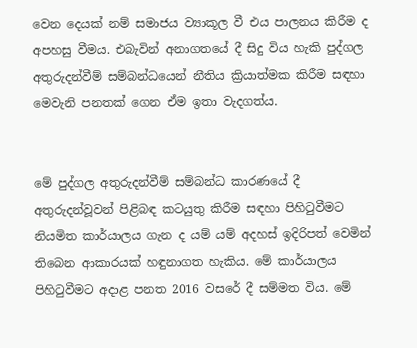වෙන දෙයක් නම් සමාජය ව්‍යාකූල වී එය පාලනය කිරීම ද අපහසු වීමය. එබැවින් අනාගතයේ දී සිදු විය හැකි පුද්ගල අතුරුදන්වීම් සම්බන්ධයෙන් නීතිය ක්‍රියාත්මක කිරීම සඳහා මෙවැනි පනතක් ගෙන ඒම ඉතා වැදගත්ය.


මේ පුද්ගල අතුරුදන්වීම් සම්බන්ධ කාරණයේ දී අතුරුදන්වූවන් පිළිබඳ කටයුතු කිරීම සඳහා පිහිටුවීමට නියමිත කාර්යාලය ගැන ද යම් යම් අදහස් ඉදිරිපත් වෙමින් තිබෙන ආකාරයක් හඳුනාගත හැකිය. මේ කාර්යාලය පිහිටුවීමට අදාළ පනත 2016 වසරේ දී සම්මත විය. මේ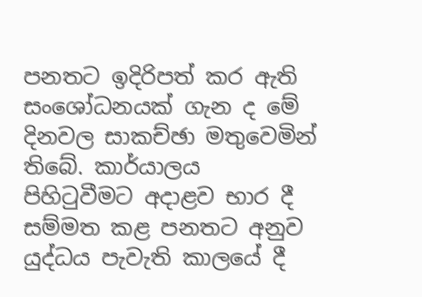පනතට ඉදිරිපත් කර ඇති සංශෝධනයක් ගැන ද මේ දිනවල සාකච්ඡා මතුවෙමින් තිබේ. කාර්යාලය පිහිටුවීමට අදාළව භාර දී සම්මත කළ පනතට අනුව යුද්ධය පැවැති කාලයේ දී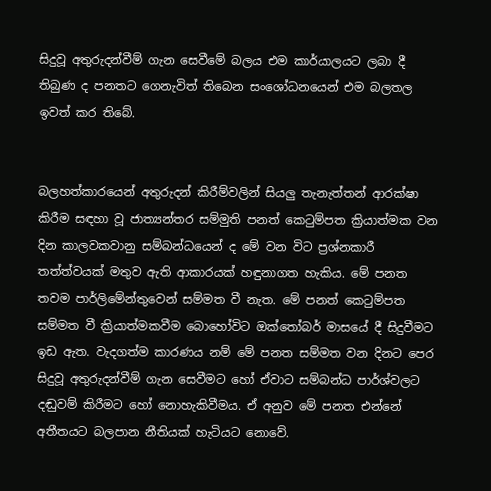සිදුවූ අතුරුදන්වීම් ගැන සෙවීමේ බලය එම කාර්යාලයට ලබා දී තිබුණ ද පනතට ගෙනැවිත් තිබෙන සංශෝධනයෙන් එම බලතල ඉවත් කර තිබේ.


බලහත්කාරයෙන් අතුරුදන් කිරීම්වලින් සියලු තැනැත්තන් ආරක්ෂා කිරීම සඳහා වූ ජාත්‍යන්තර සම්මුති පනත් කෙටුම්පත ක්‍රියාත්මක වන දින කාලවකවානු සම්බන්ධයෙන් ද මේ වන විට ප්‍රශ්නකාරී තත්ත්වයක් මතුව ඇති ආකාරයක් හඳුනාගත හැකිය. මේ පනත තවම පාර්ලිමේන්තුවෙන් සම්මත වී නැත. මේ පනත් කෙටුම්පත සම්මත වී ක්‍රියාත්මකවීම බොහෝවිට ඔක්තෝබර් මාසයේ දී සිදුවීමට ඉඩ ඇත. වැදගත්ම කාරණය නම් මේ පනත සම්මත වන දිනට පෙර සිදුවූ අතුරුදන්වීම් ගැන සෙවීමට හෝ ඒවාට සම්බන්ධ පාර්ශ්වලට දඬුවම් කිරීමට හෝ නොහැකිවීමය. ඒ අනුව මේ පනත එන්නේ අතීතයට බලපාන නීතියක් හැටියට නොවේ.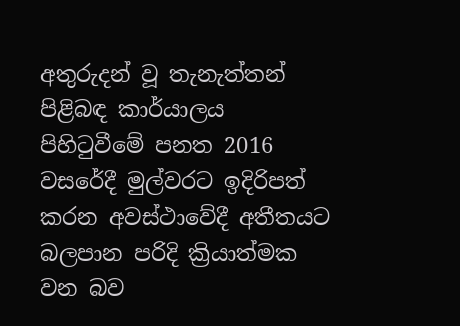අතුරුදන් වූ තැනැත්තන් පිළිබඳ කාර්යාලය පිහිටුවීමේ පනත 2016 වසරේදී මුල්වරට ඉදිරිපත් කරන අවස්ථාවේදී අතීතයට බලපාන පරිදි ක්‍රියාත්මක වන බව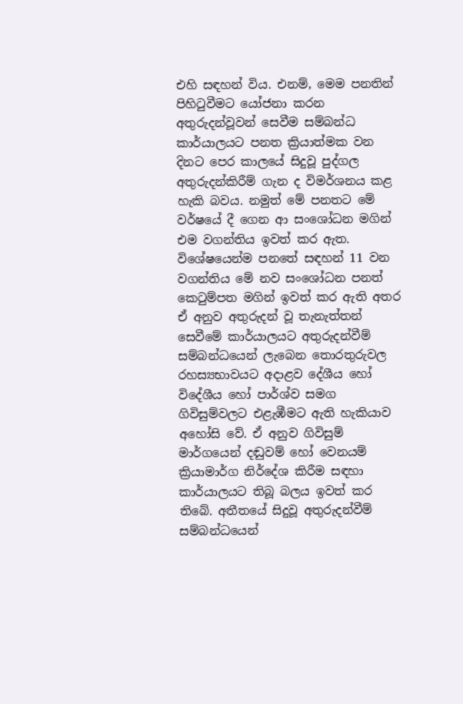එහි සඳහන් විය. එනම්, මෙම පනතින් පිහිටුවීමට යෝජනා කරන අතුරුදන්වූවන් සෙවීම සම්බන්ධ කාර්යාලයට පනත ක්‍රියාත්මක වන දිනට පෙර කාලයේ සිදුවූ පුද්ගල අතුරුදන්කිරීම් ගැන ද විමර්ශනය කළ හැකි බවය. නමුත් මේ පනතට මේ වර්ෂයේ දී ගෙන ආ සංශෝධන මගින් එම වගන්තිය ඉවත් කර ඇත. විශේෂයෙන්ම පනතේ සඳහන් 11 වන වගන්තිය මේ නව සංශෝධන පනත් කෙටුම්පත මගින් ඉවත් කර ඇති අතර ඒ අනුව අතුරුදන් වූ තැනැත්තන් සෙවීමේ කාර්යාලයට අතුරුදන්වීම් සම්බන්ධයෙන් ලැබෙන තොරතුරුවල රහස්‍යභාවයට අදාළව දේශීය හෝ විදේශීය හෝ පාර්ශ්ව සමග ගිවිසුම්වලට එළැඹීමට ඇති හැකියාව අහෝසි වේ. ඒ අනුව ගිවිසුම් මාර්ගයෙන් දඬුවම් හෝ වෙනයම් ක්‍රියාමාර්ග නිර්දේශ කිරීම සඳහා කාර්යාලයට තිබූ බලය ඉවත් කර තිබේ. අතීතයේ සිදුවූ අතුරුදන්වීම් සම්බන්ධයෙන්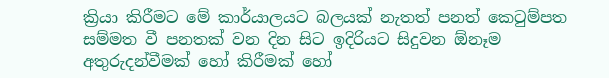ක්‍රියා කිරීමට මේ කාර්යාලයට බලයක් නැතත් පනත් කෙටුම්පත සම්මත වී පනතක් වන දින සිට ඉදිරියට සිදුවන ඕනෑම අතුරුදන්වීමක් හෝ කිරීමක් හෝ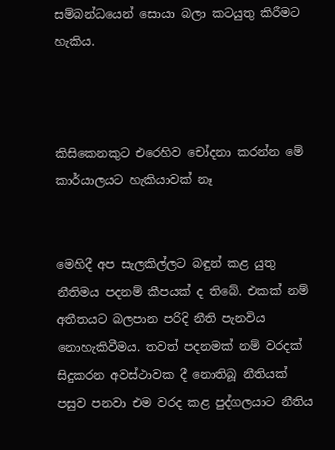සම්බන්ධයෙන් සොයා බලා කටයුතු කිරීමට හැකිය.



කිසිකෙනකුට එරෙහිව චෝදනා කරන්න මේ කාර්යාලයට හැකියාවක් නෑ


මෙහිදී අප සැලකිල්ලට බඳුන් කළ යුතු නීතිමය පදනම් කීපයක් ද තිබේ. එකක් නම් අතීතයට බලපාන පරිදි නීති පැනවිය නොහැකිවීමය. තවත් පදනමක් නම් වරදක් සිදුකරන අවස්ථාවක දී නොතිබූ නීතියක් පසුව පනවා එම වරද කළ පුද්ගලයාට නීතිය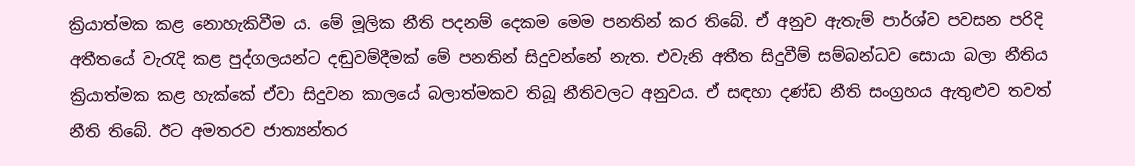ක්‍රියාත්මක කළ නොහැකිවීම ය. මේ මූලික නීති පදනම් දෙකම මෙම පනතින් කර තිබේ. ඒ අනුව ඇතැම් පාර්ශ්ව පවසන පරිදි අතීතයේ වැරැදි කළ පුද්ගලයන්ට දඬුවම්දීමක් මේ පනතින් සිදුවන්නේ නැත. එවැනි අතීත සිදුවීම් සම්බන්ධව සොයා බලා නීතිය ක්‍රියාත්මක කළ හැක්කේ ඒවා සිදුවන කාලයේ බලාත්මකව තිබූ නීතිවලට අනුවය. ඒ සඳහා දණ්ඩ නීති සංග්‍රහය ඇතුළුව තවත් නීති තිබේ. ඊට අමතරව ජාත්‍යන්තර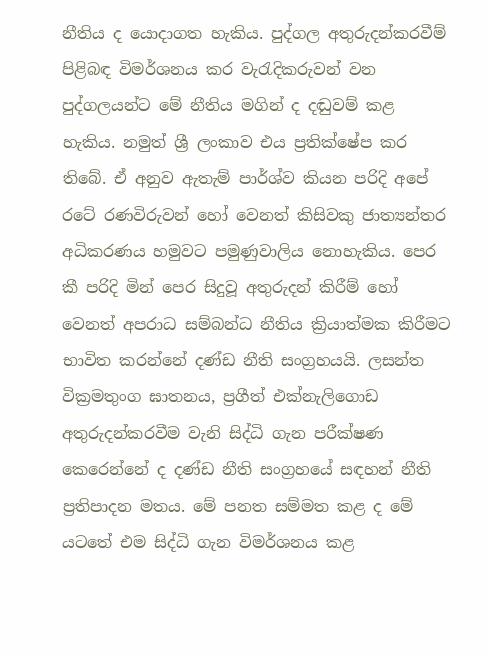නීතිය ද යොදාගත හැකිය. පුද්ගල අතුරුදන්කරවීම් පිළිබඳ විමර්ශනය කර වැරැදිකරුවන් වන පුද්ගලයන්ට මේ නීතිය මගින් ද දඬුවම් කළ හැකිය. නමුත් ශ්‍රී ලංකාව එය ප්‍රතික්ෂේප කර තිබේ. ඒ අනුව ඇතැම් පාර්ශ්ව කියන පරිදි අපේ රටේ රණවිරුවන් හෝ වෙනත් කිසිවකු ජාත්‍යන්තර අධිකරණය හමුවට පමුණුවාලිය නොහැකිය. පෙර කී පරිදි මින් පෙර සිදුවූ අතුරුදන් කිරීම් හෝ වෙනත් අපරාධ සම්බන්ධ නීතිය ක්‍රියාත්මක කිරීමට භාවිත කරන්නේ දණ්ඩ නීති සංග්‍රහයයි. ලසන්ත වික්‍රමතුංග ඝාතනය, ප්‍රගීත් එක්නැලිගොඩ අතුරුදන්කරවීම වැනි සිද්ධි ගැන පරීක්ෂණ කෙරෙන්නේ ද දණ්ඩ නීති සංග්‍රහයේ සඳහන් නීති ප්‍රතිපාදන මතය. මේ පනත සම්මත කළ ද මේ යටතේ එම සිද්ධි ගැන විමර්ශනය කළ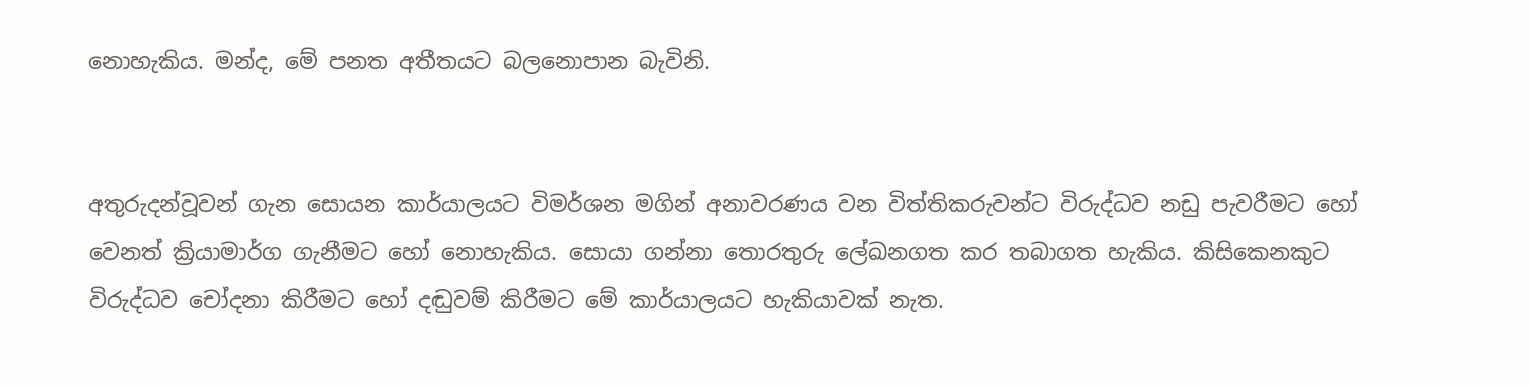නොහැකිය. මන්ද, මේ පනත අතීතයට බලනොපාන බැවිනි.


අතුරුදන්වූවන් ගැන සොයන කාර්යාලයට විමර්ශන මගින් අනාවරණය වන විත්තිකරුවන්ට විරුද්ධව නඩු පැවරීමට හෝ වෙනත් ක්‍රියාමාර්ග ගැනීමට හෝ නොහැකිය. සොයා ගන්නා තොරතුරු ලේඛනගත කර තබාගත හැකිය. කිසිකෙනකුට විරුද්ධව චෝදනා කිරීමට හෝ දඬුවම් කිරීමට මේ කාර්යාලයට හැකියාවක් නැත.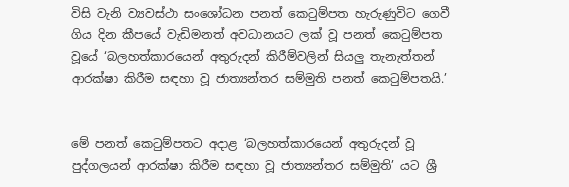විසි වැනි ව්‍යවස්ථා සංශෝධන පනත් කෙටුම්පත හැරුණුවිට ගෙවී ගිය දින කීපයේ වැඩිමනත් අවධානයට ලක් වූ පනත් කෙටුම්පත වූයේ ‘බලහත්කාරයෙන් අතුරුදන් කිරීම්වලින් සියලු තැනැත්තන් ආරක්ෂා කිරීම සඳහා වූ ජාත්‍යන්තර සම්මුති පනත් කෙටුම්පතයි.’


මේ පනත් කෙටුම්පතට අදාළ ‘බලහත්කාරයෙන් අතුරුදන් වූ පුද්ගලයන් ආරක්ෂා කිරීම සඳහා වූ ජාත්‍යන්තර සම්මුති’ යට ශ්‍රී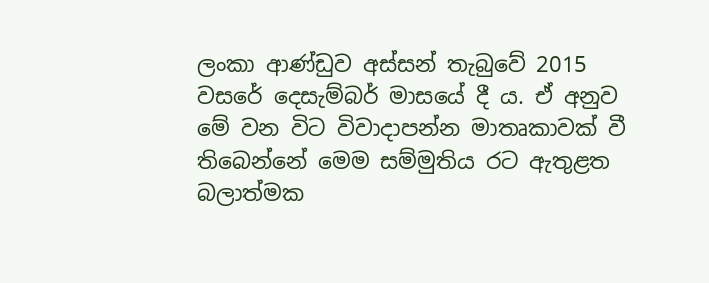ලංකා ආණ්ඩුව අස්සන් තැබුවේ 2015 වසරේ දෙසැම්බර් මාසයේ දී ය. ඒ අනුව මේ වන විට විවාදාපන්න මාතෘකාවක් වී තිබෙන්නේ මෙම සම්මුතිය රට ඇතුළත බලාත්මක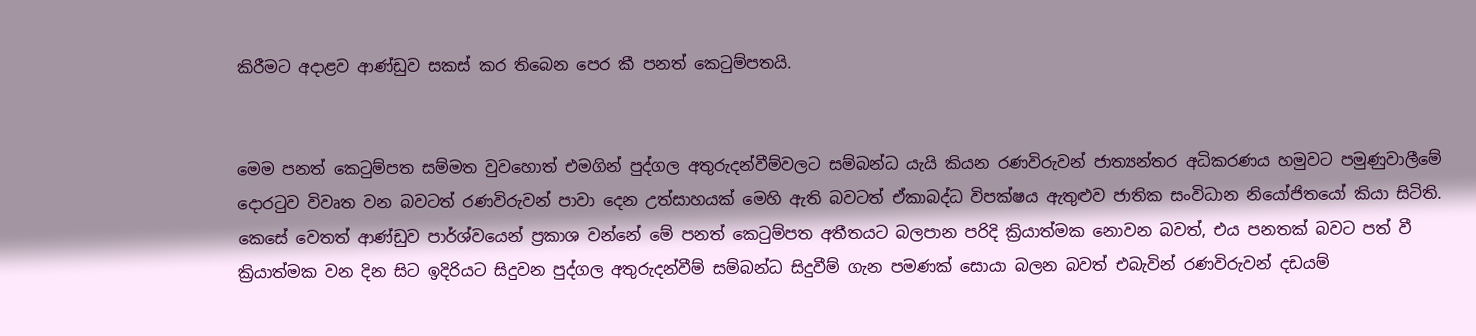කිරීමට අදාළව ආණ්ඩුව සකස් කර තිබෙන පෙර කී පනත් කෙටුම්පතයි.


මෙම පනත් කෙටුම්පත සම්මත වුවහොත් එමගින් පුද්ගල අතුරුදන්වීම්වලට සම්බන්ධ යැයි කියන රණවිරුවන් ජාත්‍යන්තර අධිකරණය හමුවට පමුණුවාලීමේ දොරටුව විවෘත වන බවටත් රණවිරුවන් පාවා දෙන උත්සාහයක් මෙහි ඇති බවටත් ඒකාබද්ධ විපක්ෂය ඇතුළුව ජාතික සංවිධාන නියෝජිතයෝ කියා සිටිති. කෙසේ වෙතත් ආණ්ඩුව පාර්ශ්වයෙන් ප්‍රකාශ වන්නේ මේ පනත් කෙටුම්පත අතීතයට බලපාන පරිදි ක්‍රියාත්මක නොවන බවත්, එය පනතක් බවට පත් වී ක්‍රියාත්මක වන දින සිට ඉදිරියට සිදුවන පුද්ගල අතුරුදන්වීම් සම්බන්ධ සිදුවීම් ගැන පමණක් සොයා බලන බවත් එබැවින් රණවිරුවන් දඩයම්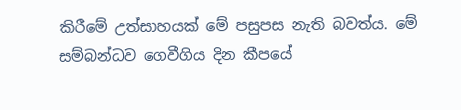කිරීමේ උත්සාහයක් මේ පසුපස නැති බවත්ය. මේ සම්බන්ධව ගෙවීගිය දින කීපයේ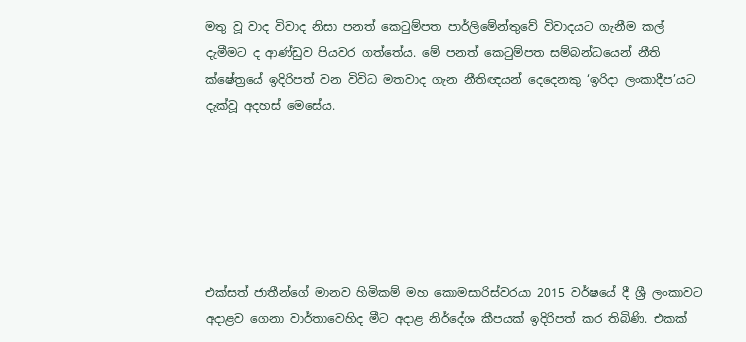මතු වූ වාද විවාද නිසා පනත් කෙටුම්පත පාර්ලිමේන්තුවේ විවාදයට ගැනීම කල් දැමීමට ද ආණ්ඩුව පියවර ගත්තේය. මේ පනත් කෙටුම්පත සම්බන්ධයෙන් නීති ක්ෂේත්‍රයේ ඉදිරිපත් වන විවිධ මතවාද ගැන නීතිඥයන් දෙදෙනකු ‘ඉරිදා ලංකාදීප’යට දැක්වූ අදහස් මෙසේය.






එක්සත් ජාතීන්ගේ මානව හිමිකම් මහ කොමසාරිස්වරයා 2015 වර්ෂයේ දී ශ්‍රී ලංකාවට අදාළව ගෙනා වාර්තාවෙහිද මීට අදාළ නිර්දේශ කීපයක් ඉදිරිපත් කර තිබිණි. එකක්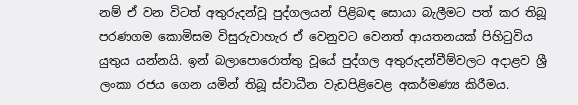නම් ඒ වන විටත් අතුරුදන්වූ පුද්ගලයන් පිළිබඳ සොයා බැලීමට පත් කර තිබූ පරණගම කොමිසම විසුරුවාහැර ඒ වෙනුවට වෙනත් ආයතනයක් පිහිටුවිය යුතුය යන්නයි. ඉන් බලාපොරොත්තු වූයේ පුද්ගල අතුරුදන්වීම්වලට අදාළව ශ්‍රී ලංකා රජය ගෙන යමින් තිබූ ස්වාධීන වැඩපිළිවෙළ අකර්මණ්‍ය කිරීමය.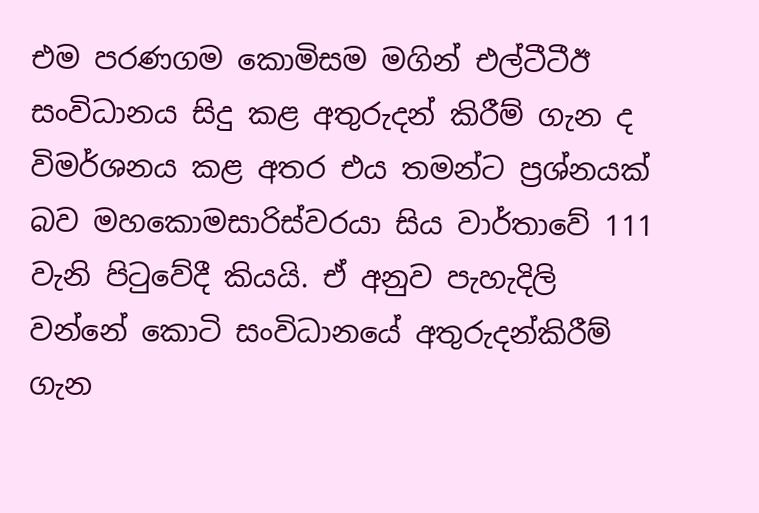එම පරණගම කොමිසම මගින් එල්ටීටීඊ සංවිධානය සිදු කළ අතුරුදන් කිරීම් ගැන ද විමර්ශනය කළ අතර එය තමන්ට ප්‍රශ්නයක් බව මහකොමසාරිස්වරයා සිය වාර්තාවේ 111 වැනි පිටුවේදී කියයි. ඒ අනුව පැහැදිලි වන්නේ කොටි සංවිධානයේ අතුරුදන්කිරීම් ගැන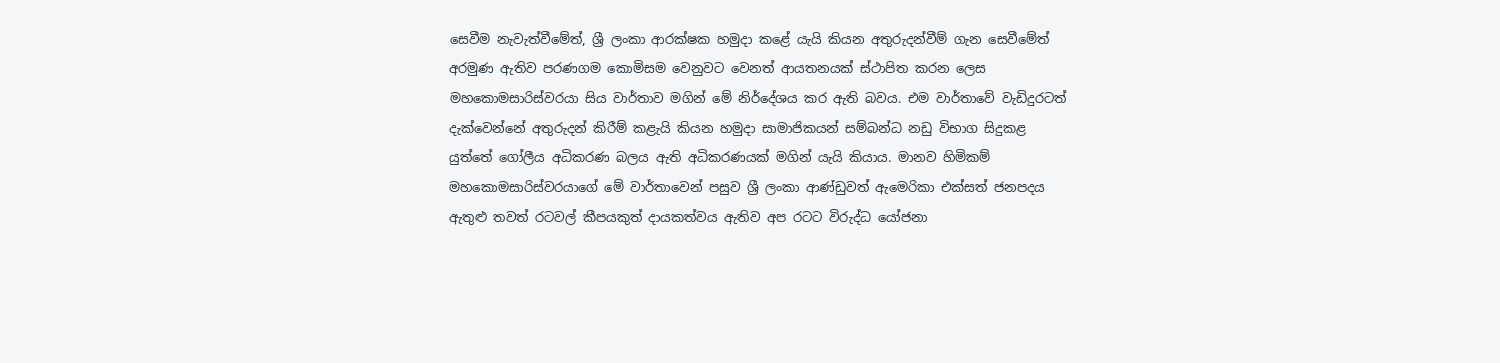සෙවීම නැවැත්වීමේත්, ශ්‍රී ලංකා ආරක්ෂක හමුදා කළේ යැයි කියන අතුරුදන්වීම් ගැන සෙවීමේත් අරමුණ ඇතිව පරණගම කොමිසම වෙනුවට වෙනත් ආයතනයක් ස්ථාපිත කරන ලෙස මහකොමසාරිස්වරයා සිය වාර්තාව මගින් මේ නිර්දේශය කර ඇති බවය. එම වාර්තාවේ වැඩිදුරටත් දැක්වෙන්නේ අතුරුදන් කිරීම් කළැයි කියන හමුදා සාමාජිකයන් සම්බන්ධ නඩු විභාග සිදුකළ යුත්තේ ගෝලීය අධිකරණ බලය ඇති අධිකරණයක් මගින් යැයි කියාය. මානව හිමිකම් මහකොමසාරිස්වරයාගේ මේ වාර්තාවෙන් පසුව ශ්‍රී ලංකා ආණ්ඩුවත් ඇමෙරිකා එක්සත් ජනපදය ඇතුළු තවත් රටවල් කීපයකුත් දායකත්වය ඇතිව අප රටට විරුද්ධ යෝජනා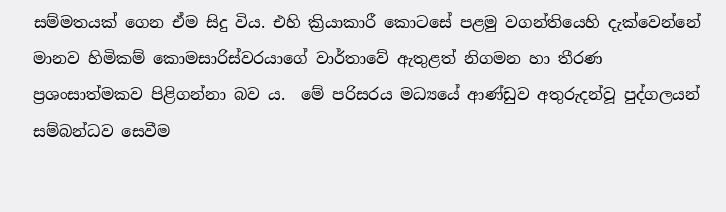සම්මතයක් ගෙන ඒම සිදු විය. එහි ක්‍රියාකාරී කොටසේ පළමු වගන්තියෙහි දැක්වෙන්නේ මානව හිමිකම් කොමසාරිස්වරයාගේ වාර්තාවේ ඇතුළත් නිගමන හා තීරණ ප්‍රශංසාත්මකව පිළිගන්නා බව ය.  මේ පරිසරය මධ්‍යයේ ආණ්ඩුව අතුරුදන්වූ පුද්ගලයන් සම්බන්ධව සෙවීම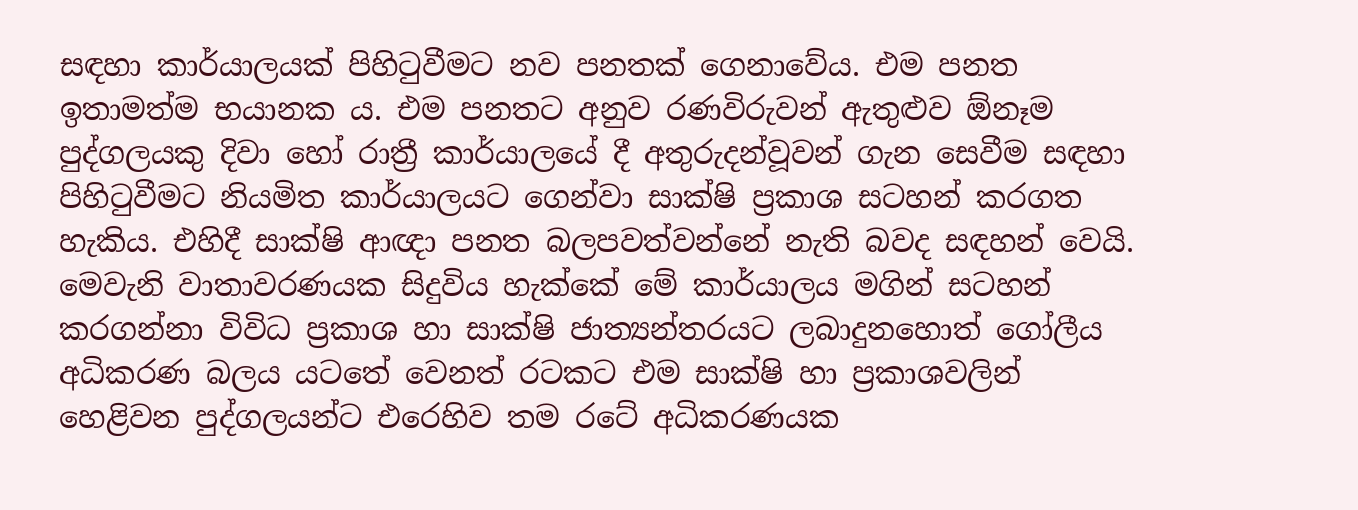සඳහා කාර්යාලයක් පිහිටුවීමට නව පනතක් ගෙනාවේය. එම පනත ඉතාමත්ම භයානක ය. එම පනතට අනුව රණවිරුවන් ඇතුළුව ඕනෑම පුද්ගලයකු දිවා හෝ රාත්‍රී කාර්යාලයේ දී අතුරුදන්වූවන් ගැන සෙවීම සඳහා පිහිටුවීමට නියමිත කාර්යාලයට ගෙන්වා සාක්ෂි ප්‍රකාශ සටහන් කරගත හැකිය. එහිදී සාක්ෂි ආඥා පනත බලපවත්වන්නේ නැති බවද සඳහන් වෙයි. මෙවැනි වාතාවරණයක සිදුවිය හැක්කේ මේ කාර්යාලය මගින් සටහන් කරගන්නා විවිධ ප්‍රකාශ හා සාක්ෂි ජාත්‍යන්තරයට ලබාදුනහොත් ගෝලීය අධිකරණ බලය යටතේ වෙනත් රටකට එම සාක්ෂි හා ප්‍රකාශවලින් හෙළිවන පුද්ගලයන්ට එරෙහිව තම රටේ අධිකරණයක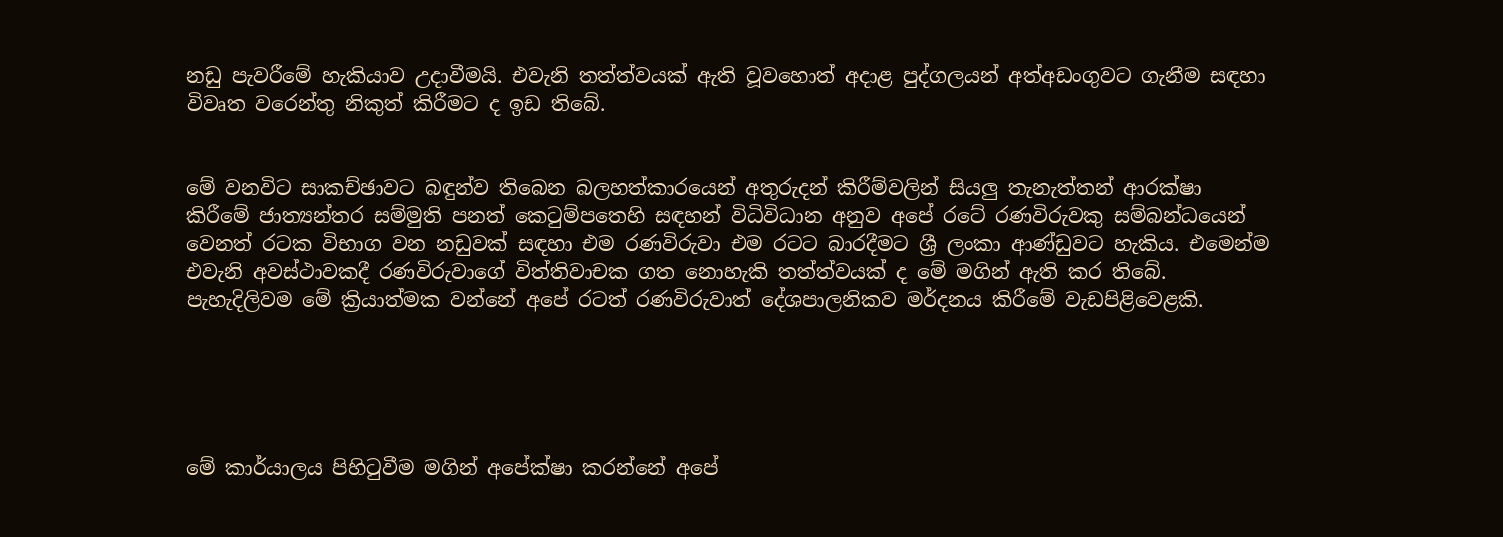නඩු පැවරීමේ හැකියාව උදාවීමයි. එවැනි තත්ත්වයක් ඇති වූවහොත් අදාළ පුද්ගලයන් අත්අඩංගුවට ගැනීම සඳහා විවෘත වරෙන්තු නිකුත් කිරීමට ද ඉඩ තිබේ.


මේ වනවිට සාකච්ඡාවට බඳුන්ව තිබෙන බලහත්කාරයෙන් අතුරුදන් කිරීම්වලින් සියලු තැනැත්තන් ආරක්ෂා කිරීමේ ජාත්‍යන්තර සම්මුති පනත් කෙටුම්පතෙහි සඳහන් විධිවිධාන අනුව අපේ රටේ රණවිරුවකු සම්බන්ධයෙන් වෙනත් රටක විභාග වන නඩුවක් සඳහා එම රණවිරුවා එම රටට බාරදීමට ශ්‍රී ලංකා ආණ්ඩුවට හැකිය. එමෙන්ම එවැනි අවස්ථාවකදී රණවිරුවාගේ විත්තිවාචක ගත නොහැකි තත්ත්වයක් ද මේ මගින් ඇති කර තිබේ. පැහැදිලිවම මේ ක්‍රියාත්මක වන්නේ අපේ රටත් රණවිරුවාත් දේශපාලනිකව මර්දනය කිරීමේ වැඩපිළිවෙළකි.





මේ කාර්යාලය පිහිටුවීම මගින් අපේක්ෂා කරන්නේ අපේ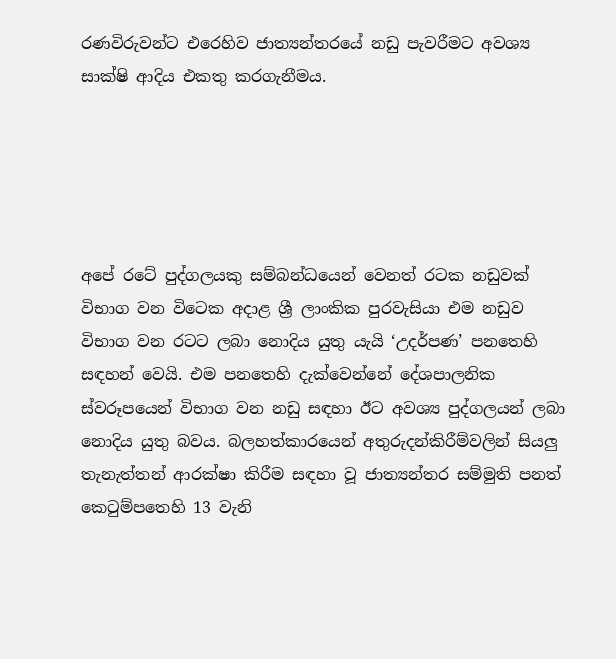රණවිරුවන්ට එරෙහිව ජාත්‍යන්තරයේ නඩු පැවරීමට අවශ්‍ය සාක්ෂි ආදිය එකතු කරගැනීමය.





අපේ රටේ පුද්ගලයකු සම්බන්ධයෙන් වෙනත් රටක නඩුවක් විභාග වන විටෙක අදාළ ශ්‍රී ලාංකික පුරවැසියා එම නඩුව විභාග වන රටට ලබා නොදිය යුතු යැයි ‘උදර්පණ’ පනතෙහි සඳහන් වෙයි. එම පනතෙහි දැක්වෙන්නේ දේශපාලනික ස්වරූපයෙන් විභාග වන නඩු සඳහා ඊට අවශ්‍ය පුද්ගලයන් ලබා නොදිය යුතු බවය. බලහත්කාරයෙන් අතුරුදන්කිරීම්වලින් සියලු තැනැත්තන් ආරක්ෂා කිරීම සඳහා වූ ජාත්‍යන්තර සම්මුති පනත් කෙටුම්පතෙහි 13 වැනි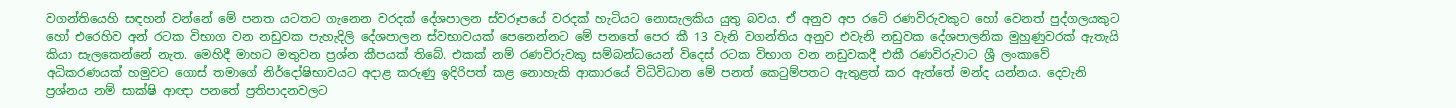වගන්තියෙහි සඳහන් වන්නේ මේ පනත යටතට ගැනෙන වරදක් දේශපාලන ස්වරූපයේ වරදක් හැටියට නොසැලකිය යුතු බවය. ඒ අනුව අප රටේ රණවිරුවකුට හෝ වෙනත් පුද්ගලයකුට හෝ එරෙහිව අන් රටක විභාග වන නඩුවක පැහැදිලි දේශපාලන ස්වභාවයක් පෙනෙන්නට මේ පනතේ පෙර කී 13 වැනි වගන්තිය අනුව එවැනි නඩුවක දේශපාලනික මුහුණුවරක් ඇතැයි කියා සැලකෙන්නේ නැත. මෙහිදී මාහට මතුවන ප්‍රශ්න කීපයක් තිබේ. එකක් නම් රණවිරුවකු සම්බන්ධයෙන් විදෙස් රටක විභාග වන නඩුවකදී එකී රණවිරුවාට ශ්‍රී ලංකාවේ අධිකරණයක් හමුවට ගොස් තමාගේ නිර්දෝෂිභාවයට අදාළ කරුණු ඉදිරිපත් කළ නොහැකි ආකාරයේ විධිවිධාන මේ පනත් කෙටුම්පතට ඇතුළත් කර ඇත්තේ මන්ද යන්නය. දෙවැනි ප්‍රශ්නය නම් සාක්ෂි ආඥා පනතේ ප්‍රතිපාදනවලට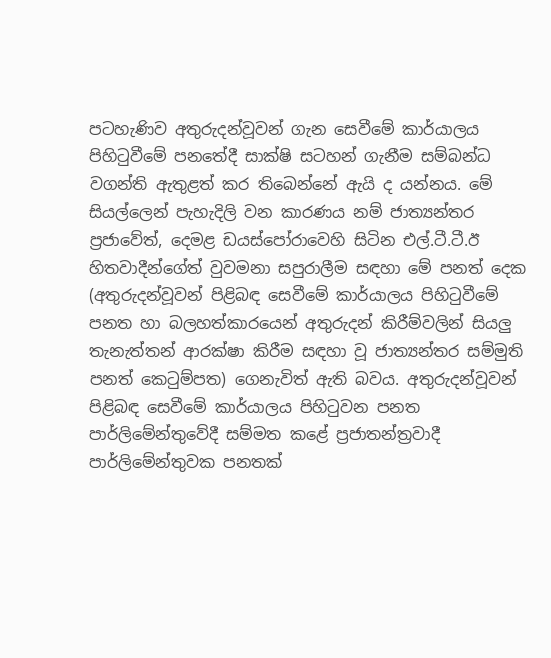පටහැණිව අතුරුදන්වූවන් ගැන සෙවීමේ කාර්යාලය පිහිටුවීමේ පනතේදී සාක්ෂි සටහන් ගැනීම සම්බන්ධ වගන්ති ඇතුළත් කර තිබෙන්නේ ඇයි ද යන්නය. මේ සියල්ලෙන් පැහැදිලි වන කාරණය නම් ජාත්‍යන්තර ප්‍රජාවේත්, දෙමළ ඩයස්පෝරාවෙහි සිටින එල්.ටී.ටී.ඊ හිතවාදීන්ගේත් වුවමනා සපුරාලීම සඳහා මේ පනත් දෙක (අතුරුදන්වූවන් පිළිබඳ සෙවීමේ කාර්යාලය පිහිටුවීමේ පනත හා බලහත්කාරයෙන් අතුරුදන් කිරීම්වලින් සියලු තැනැත්තන් ආරක්ෂා කිරීම සඳහා වූ ජාත්‍යන්තර සම්මුති පනත් කෙටුම්පත) ගෙනැවිත් ඇති බවය. අතුරුදන්වූවන් පිළිබඳ සෙවීමේ කාර්යාලය පිහිටුවන පනත පාර්ලිමේන්තුවේදී සම්මත කළේ ප්‍රජාතන්ත්‍රවාදී පාර්ලිමේන්තුවක පනතක්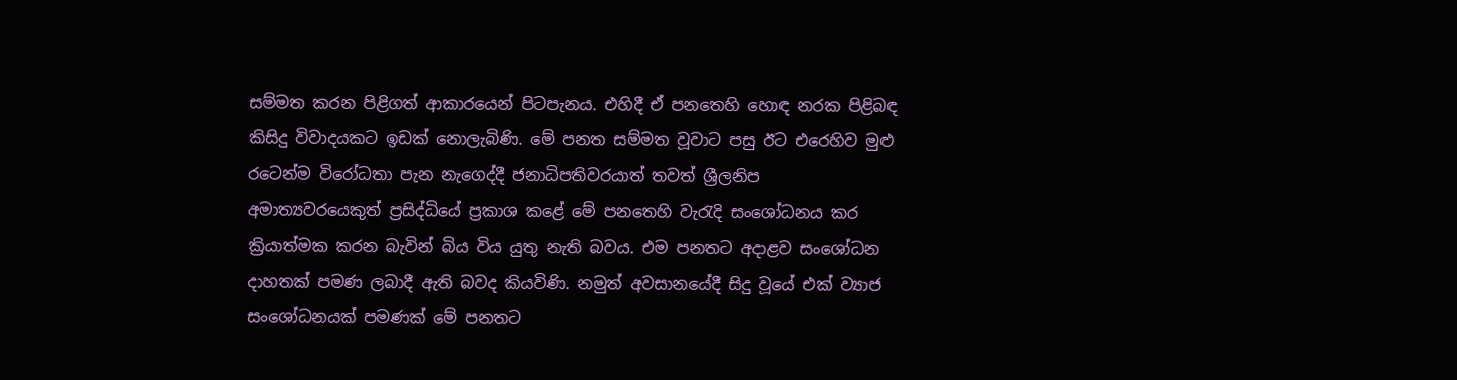සම්මත කරන පිළිගත් ආකාරයෙන් පිටපැනය. එහිදී ඒ පනතෙහි හොඳ නරක පිළිබඳ කිසිදු විවාදයකට ඉඩක් නොලැබිණි. මේ පනත සම්මත වූවාට පසු ඊට එරෙහිව මුළු රටෙන්ම විරෝධතා පැන නැගෙද්දී ජනාධිපතිවරයාත් තවත් ශ්‍රීලනිප අමාත්‍යවරයෙකුත් ප්‍රසිද්ධියේ ප්‍රකාශ කළේ‍ මේ පනතෙහි වැරැදි සංශෝධනය කර ක්‍රියාත්මක කරන බැවින් බිය විය යුතු නැති බවය. එම පනතට අදාළව සංශෝධන දාහතක් පමණ ලබාදී ඇති බවද කියවිණි. නමුත් අවසානයේදී සිදු වූයේ එක් ව්‍යාජ සංශෝධනයක් පමණක් මේ පනතට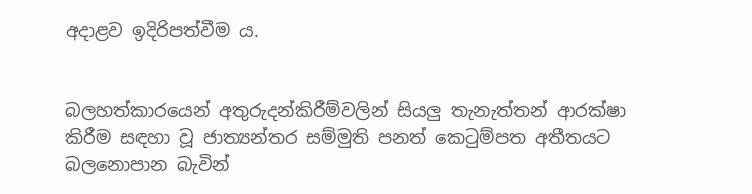අදාළව ඉදිරිපත්වීම ය.


බලහත්කාරයෙන් අතුරුදන්කිරීම්වලින් සියලු තැනැත්තන් ආරක්ෂා කිරීම සඳහා වූ ජාත්‍යන්තර සම්මුති පනත් කෙටුම්පත අතීතයට බලනොපාන බැවින්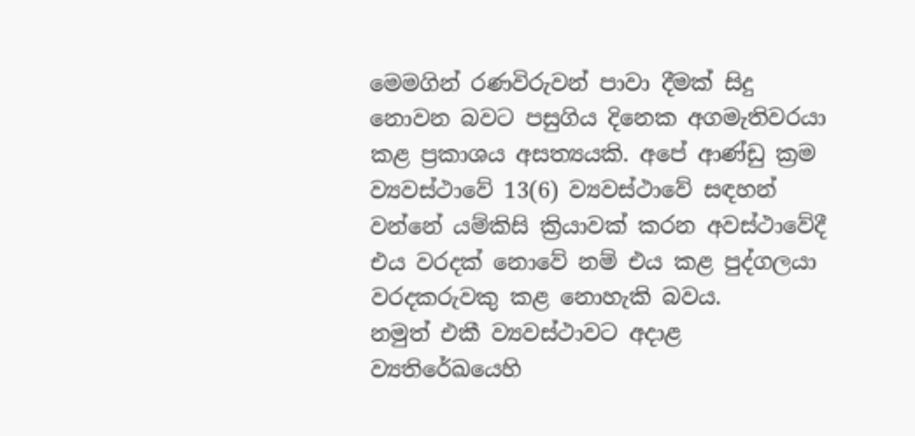මෙමගින් රණවිරුවන් පාවා දීමක් සිදු නොවන බවට පසුගිය දිනෙක අගමැතිවරයා කළ ප්‍රකාශය අසත්‍යයකි. අපේ ආණ්ඩු ක්‍රම ව්‍යවස්ථාවේ 13(6) ව්‍යවස්ථාවේ සඳහන් වන්නේ යම්කිසි ක්‍රියාවක් කරන අවස්ථාවේදී එය වරදක් නොවේ නම් එය කළ පුද්ගලයා වරදකරුවකු කළ නොහැකි බවය.
නමුත් එකී ව්‍යවස්ථාවට අදාළ ව්‍යතිරේඛයෙහි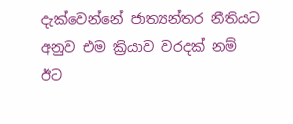දැක්වෙන්නේ ජාත්‍යන්තර නීතියට අනුව එම ක්‍රියාව වරදක් නම් ඊට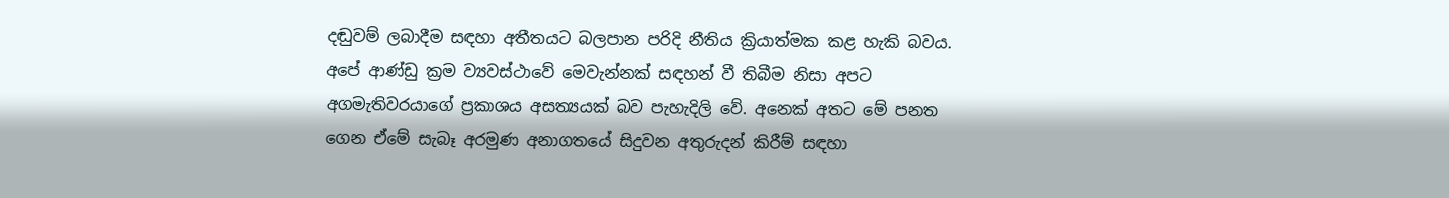දඬුවම් ලබාදීම සඳහා අතීතයට බලපාන පරිදි නීතිය ක්‍රියාත්මක කළ හැකි බවය. අපේ ආණ්ඩු ක්‍රම ව්‍යවස්ථාවේ මෙවැන්නක් සඳහන් වී තිබීම නිසා අපට අගමැතිවරයාගේ ප්‍රකාශය අසත්‍යයක් බව පැහැදිලි වේ. අනෙක් අතට මේ පනත ගෙන ඒමේ සැබෑ අරමුණ අනාගතයේ සිදුවන අතුරුදන් කිරීම් සඳහා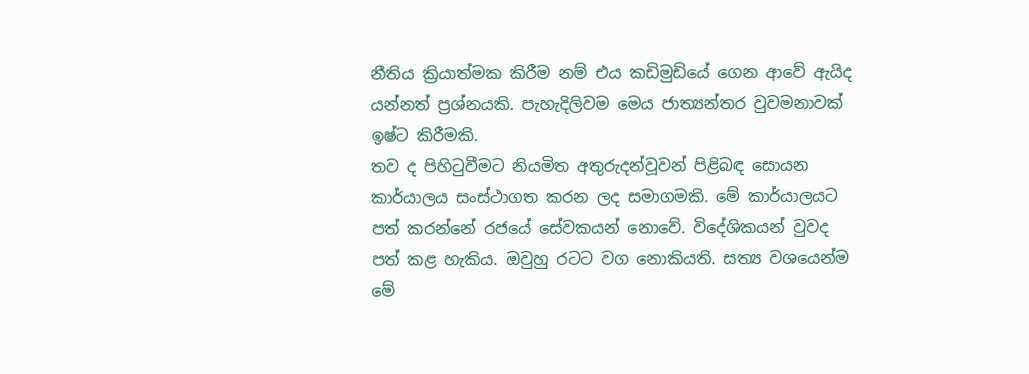නීතිය ක්‍රියාත්මක කිරීම නම් එය කඩිමුඩියේ ගෙන ආවේ ඇයිද යන්නත් ප්‍රශ්නයකි. පැහැදිලිවම මෙය ජාත්‍යන්තර වුවමනාවක් ඉෂ්ට කිරීමකි.
තව ද පිහිටුවීමට නියමිත අතුරුදන්වූවන් පිළිබඳ සොයන කාර්යාලය සංස්ථාගත කරන ලද සමාගමකි. මේ කාර්යාලයට පත් කරන්නේ රජයේ සේවකයන් නොවේ. විදේශිකයන් වුවද පත් කළ හැකිය. ඔවුහු රටට වග නොකියති. සත්‍ය වශයෙන්ම මේ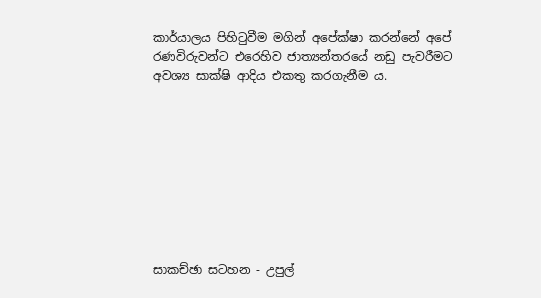කාර්යාලය පිහිටුවීම මගින් අපේක්ෂා කරන්නේ අපේ රණවිරුවන්ට එරෙහිව ජාත්‍යන්තරයේ නඩු පැවරීමට අවශ්‍ය සාක්ෂි ආදිය එකතු කරගැනීම ය.









සාකච්ඡා සටහන - උපුල්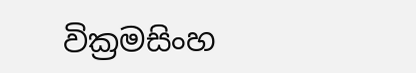වික්‍රමසිංහ